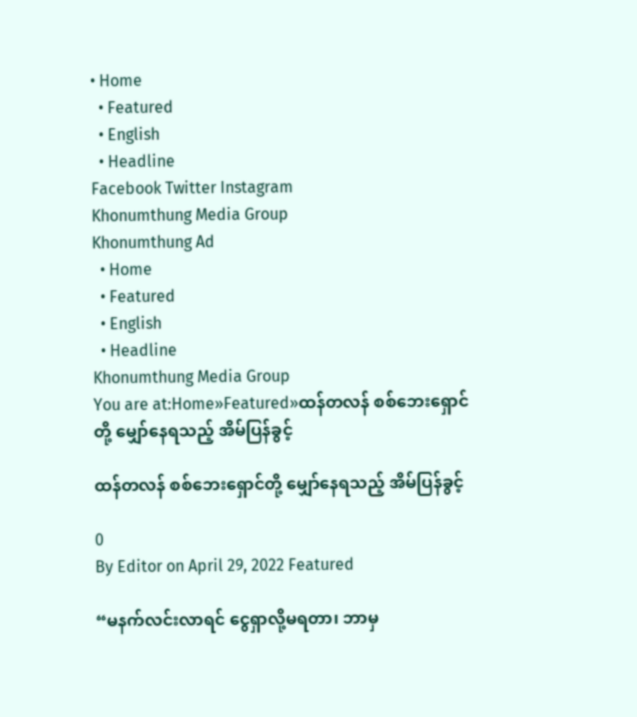• Home
  • Featured
  • English
  • Headline
Facebook Twitter Instagram
Khonumthung Media Group
Khonumthung Ad
  • Home
  • Featured
  • English
  • Headline
Khonumthung Media Group
You are at:Home»Featured»ထန်တလန် စစ်ဘေးရှောင်တို့ မျှော်နေရသည့် အိမ်ပြန်ခွင့်

ထန်တလန် စစ်ဘေးရှောင်တို့ မျှော်နေရသည့် အိမ်ပြန်ခွင့်

0
By Editor on April 29, 2022 Featured

“မနက်လင်းလာရင် ငွေရှာလို့မရတာ၊ ဘာမှ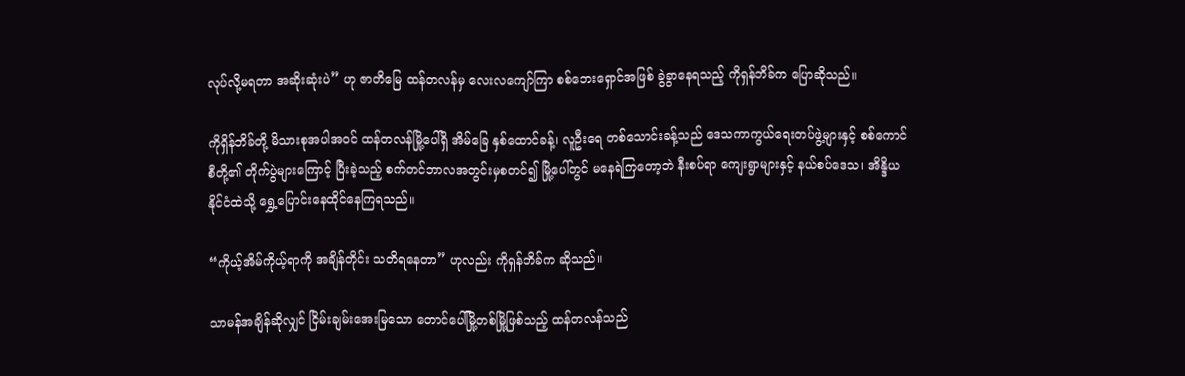လုပ်လို့မရတာ အဆိုးဆုံးပဲ” ဟု ဇာတိမြေ ထန်တလန်မှ လေးလကျော်ကြာ စစ်ဘေးရှောင်အဖြစ် ခွဲခွာနေရသည့် ကိုရှန်ဘိခ်က ပြောဆိုသည်။

ကိုရှိန်ဘိခ်တို့ မိသားစုအပါအဝင် ထန်တလန်မြို့ပေါ်ရှိ အိမ်ခြေ နှစ်ထောင်ခန့်၊ လူဦးရေ တစ်သောင်းခန့်သည် ဒေသကာကွယ်ရေးတပ်ဖွဲ့များနှင့် စစ်ကောင်စီတို့၏ တိုက်ပွဲများကြောင့် ပြီးခဲ့သည့် စက်တင်ဘာလအတွင်းမှစတင်၍ မြို့ပေါ်တွင် မနေရဲကြတော့ဘဲ နီးစပ်ရာ ကျေးရွာများနှင့် နယ်စပ်ဒေသ၊ အိန္ဒိယနိုင်ငံထဲသို့ ရွှေ့ပြောင်းနေထိုင်နေကြရသည်။

“ကိုယ့်အိမ်ကိုယ့်ရာကို အချိန်တိုင်း သတိရနေတာ” ဟုလည်း ကိုရှန်ဘိခ်က ဆိုသည်။

သာမန်အချိန်ဆိုလျှင် ငြိမ်းချမ်းအေးမြသော တောင်ပေါ်မြို့တစ်မြို့ဖြစ်သည့် ထန်တလန်သည်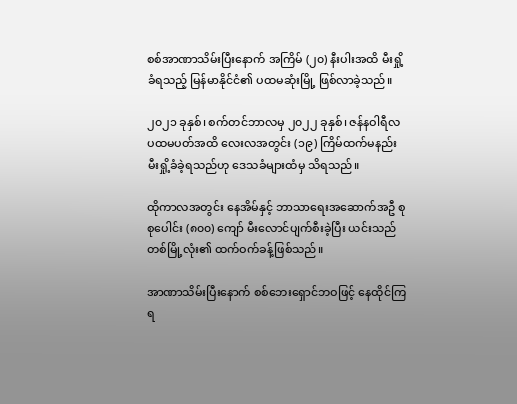စစ်အာဏာသိမ်းပြီးနောက် အကြိမ် (၂၀) နီးပါးအထိ မီးရှို့ခံရသည့် မြန်မာနိုင်ငံ၏ ပထမဆုံးမြို့ ဖြစ်လာခဲ့သည်။

၂၀၂၁ ခုနှစ်၊ စက်တင်ဘာလမှ ၂၀၂၂ ခုနှစ်၊ ဇန်နဝါရီလ ပထမပတ်အထိ လေးလအတွင်း (၁၉) ကြိမ်ထက်မနည်း မီးရှို့ခံခဲ့ရသည်ဟု ဒေသခံများထံမှ သိရသည်။

ထိုကာလအတွင်း နေအိမ်နှင့် ဘာသာရေးအဆောက်အဦ စုစုပေါင်း (၈၀၀) ကျော် မီးလောင်ပျက်စီးခဲ့ပြီး ယင်းသည် တစ်မြို့လုံး၏ ထက်ဝက်ခန့်ဖြစ်သည်။

အာဏာသိမ်းပြီးနောက် စစ်ဘေးရှောင်ဘဝဖြင့် နေထိုင်ကြရ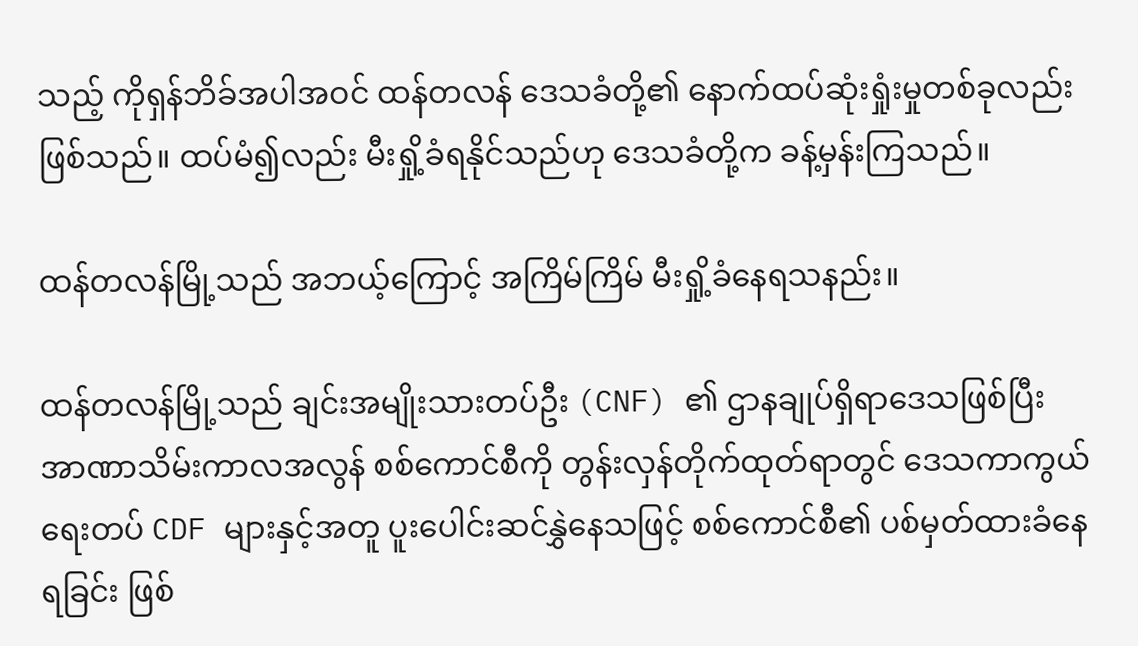သည့် ကိုရှန်ဘိခ်အပါအဝင် ထန်တလန် ဒေသခံတို့၏ နောက်ထပ်ဆုံးရှုံးမှုတစ်ခုလည်း ဖြစ်သည်။ ထပ်မံ၍လည်း မီးရှို့ခံရနိုင်သည်ဟု ဒေသခံတို့က ခန့်မှန်းကြသည်။

ထန်တလန်မြို့သည် အဘယ့်ကြောင့် အကြိမ်ကြိမ် မီးရှို့ခံနေရသနည်း။

ထန်တလန်မြို့သည် ချင်းအမျိုးသားတပ်ဦး (CNF) ၏ ဌာနချုပ်ရှိရာဒေသဖြစ်ပြီး အာဏာသိမ်းကာလအလွန် စစ်ကောင်စီကို တွန်းလှန်တိုက်ထုတ်ရာတွင် ဒေသကာကွယ်ရေးတပ် CDF များနှင့်အတူ ပူးပေါင်းဆင်နွှဲနေသဖြင့် စစ်ကောင်စီ၏ ပစ်မှတ်ထားခံနေရခြင်း ဖြစ်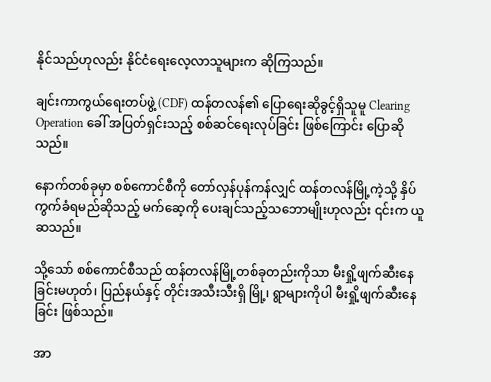နိုင်သည်ဟုလည်း နိုင်ငံရေးလေ့လာသူများက ဆိုကြသည်။

ချင်းကာကွယ်ရေးတပ်ဖွဲ့ (CDF) ထန်တလန်၏ ပြောရေးဆိုခွင့်ရှိသူမူ Clearing Operation ခေါ် အပြတ်ရှင်းသည့် စစ်ဆင်ရေးလုပ်ခြင်း ဖြစ်ကြောင်း ပြောဆိုသည်။

နောက်တစ်ခုမှာ စစ်ကောင်စီကို တော်လှန်ပုန်ကန်လျှင် ထန်တလန်မြို့ကဲ့သို့ နှိပ်ကွက်ခံရမည်ဆိုသည့် မက်ဆေ့ကို ပေးချင်သည့်သဘောမျိုးဟုလည်း ၎င်းက ယူဆသည်။

သို့သော် စစ်ကောင်စီသည် ထန်တလန်မြို့တစ်ခုတည်းကိုသာ မီးရှို့ဖျက်ဆီးနေခြင်းမဟုတ်၊ ပြည်နယ်နှင့် တိုင်းအသီးသီးရှိ မြို့၊ ရွာများကိုပါ မီးရှို့ဖျက်ဆီးနေခြင်း ဖြစ်သည်။

အာ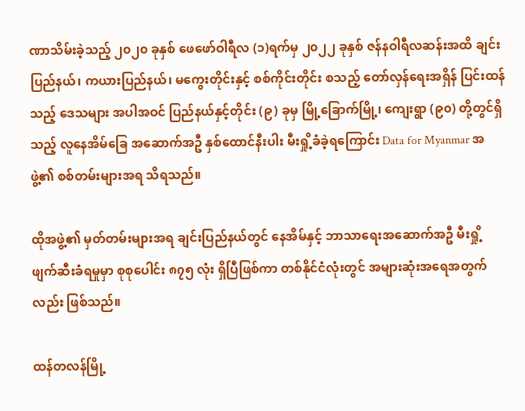ဏာသိမ်းခဲ့သည့် ၂၀၂၀ ခုနှစ် ဖေဖော်ဝါရီလ (၁)ရက်မှ ၂၀၂၂ ခုနှစ် ဇန်နဝါရီလဆန်းအထိ ချင်းပြည်နယ်၊ ကယားပြည်နယ်၊ မကွေးတိုင်းနှင့် စစ်ကိုင်းတိုင်း စသည့် တော်လှန်ရေးအရှိန် ပြင်းထန်သည့် ဒေသများ အပါအဝင် ပြည်နယ်နှင့်တိုင်း (၉) ခုမှ မြို့ခြောက်မြို့၊ ကျေးရွာ (၉၀) တို့တွင်ရှိသည့် လူနေအိမ်ခြေ အဆောက်အဦ နှစ်ထောင်နီးပါး မီးရှို့ခံခဲ့ရကြောင်း Data for Myanmar အဖွဲ့၏ စစ်တမ်းများအရ သိရသည်။

ထိုအဖွဲ့၏ မှတ်တမ်းများအရ ချင်းပြည်နယ်တွင် နေအိမ်နှင့် ဘာသာရေးအဆောက်အဦ မီးရှို့ဖျက်ဆီးခံရမှုမှာ စုစုပေါင်း ၈၇၅ လုံး ရှိပြီဖြစ်ကာ တစ်နိုင်ငံလုံးတွင် အများဆုံးအရေအတွက်လည်း ဖြစ်သည်။

ထန်တလန်မြို့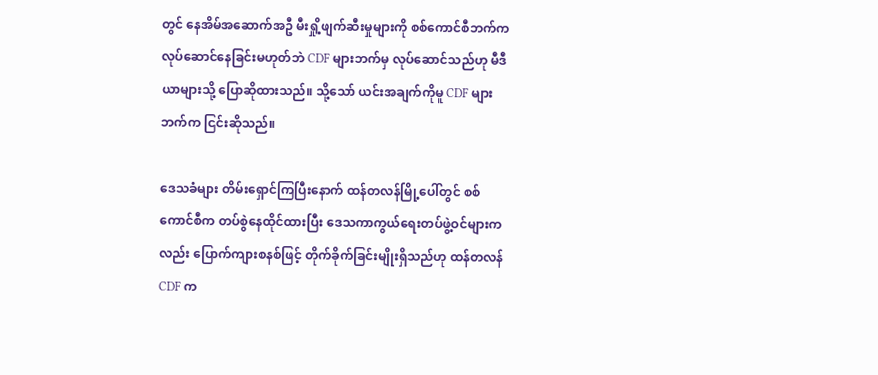တွင် နေအိမ်အဆောက်အဦ မီးရှို့ဖျက်ဆီးမှုများကို စစ်ကောင်စီဘက်က လုပ်ဆောင်နေခြင်းမဟုတ်ဘဲ CDF များဘက်မှ လုပ်ဆောင်သည်ဟု မီဒီယာများသို့ ပြောဆိုထားသည်။ သို့သော် ယင်းအချက်ကိုမူ CDF များဘက်က ငြင်းဆိုသည်။

ဒေသခံများ တိမ်းရှောင်ကြပြီးနောက် ထန်တလန်မြို့ပေါ်တွင် စစ်ကောင်စီက တပ်စွဲနေထိုင်ထားပြီး ဒေသကာကွယ်ရေးတပ်ဖွဲ့ဝင်များကလည်း ပြောက်ကျားစနစ်ဖြင့် တိုက်ခိုက်ခြင်းမျိုးရှိသည်ဟု ထန်တလန် CDF က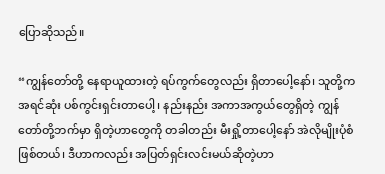ပြောဆိုသည်။

“ကျွန်တော်တို့ နေရာယူထားတဲ့ ရပ်ကွက်တွေလည်း ရှိတာပေါ့နော်၊ သူတို့က အရင်ဆုံး ပစ်ကွင်းရှင်းတာပေါ့၊ နည်းနည်း အကာအကွယ်တွေရှိတဲ့ ကျွန်တော်တို့ဘက်မှာ ရှိတဲ့ဟာတွေကို တခါတည်း မီးရှို့တာပေါ့နော် အဲလိုမျိုးပုံစံဖြစ်တယ်၊ ဒီဟာကလည်း အပြတ်ရှင်းလင်းမယ်ဆိုတဲ့ဟာ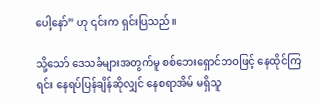ပေါ့နော်” ဟု ၎င်းက ရှင်းပြသည်။

သို့သော် ဒေသခံများအတွက်မူ စစ်ဘေးရှောင်ဘဝဖြင့် နေထိုင်ကြရင်း နေရပ်ပြန်ချိန်ဆိုလျှင် နေစရာအိမ် မရှိသူ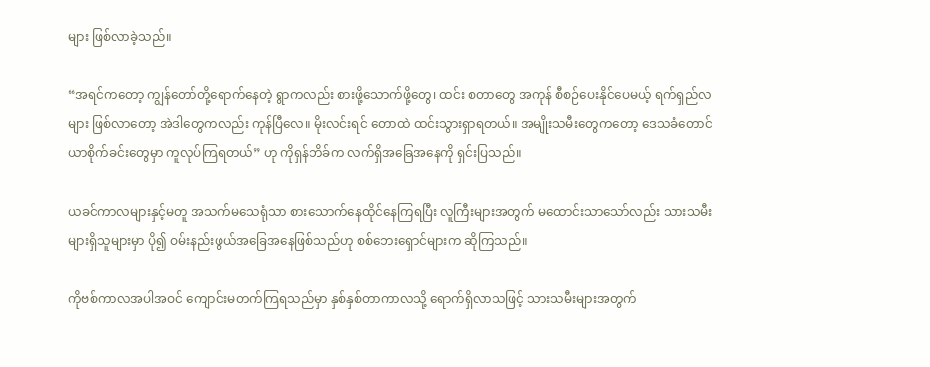များ ဖြစ်လာခဲ့သည်။

“အရင်ကတော့ ကျွန်တော်တို့ရောက်နေတဲ့ ရွာကလည်း စားဖို့သောက်ဖို့တွေ၊ ထင်း စတာတွေ အကုန် စီစဉ်ပေးနိုင်ပေမယ့် ရက်ရှည်လများ ဖြစ်လာတော့ အဲဒါတွေကလည်း ကုန်ပြီလေ။ မိုးလင်းရင် တောထဲ ထင်းသွားရှာရတယ်။ အမျိုးသမီးတွေကတော့ ဒေသခံတောင်ယာစိုက်ခင်းတွေမှာ ကူလုပ်ကြရတယ်” ဟု ကိုရှန်ဘိခ်က လက်ရှိအခြေအနေကို ရှင်းပြသည်။

ယခင်ကာလများနှင့်မတူ အသက်မသေရုံသာ စားသောက်နေထိုင်နေကြရပြီး လူကြီးများအတွက် မထောင်းသာသော်လည်း သားသမီးများရှိသူများမှာ ပို၍ ဝမ်းနည်းဖွယ်အခြေအနေဖြစ်သည်ဟု စစ်ဘေးရှောင်များက ဆိုကြသည်။

ကိုဗစ်ကာလအပါအဝင် ကျောင်းမတက်ကြရသည်မှာ နှစ်နှစ်တာကာလသို့ ရောက်ရှိလာသဖြင့် သားသမီးများအတွက်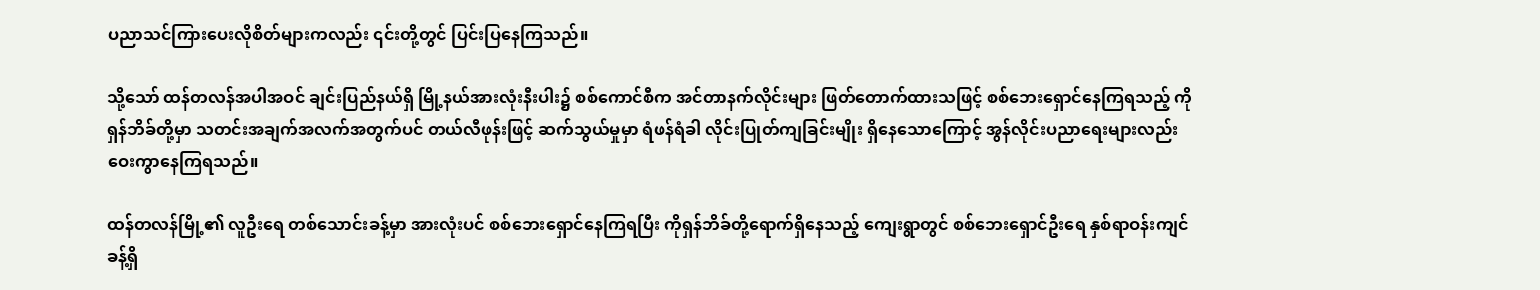ပညာသင်ကြားပေးလိုစိတ်များကလည်း ၎င်းတို့တွင် ပြင်းပြနေကြသည်။

သို့သော် ထန်တလန်အပါအဝင် ချင်းပြည်နယ်ရှိ မြို့နယ်အားလုံးနီးပါး၌ စစ်ကောင်စီက အင်တာနက်လိုင်းများ ဖြတ်တောက်ထားသဖြင့် စစ်ဘေးရှောင်နေကြရသည့် ကိုရှန်ဘိခ်တို့မှာ သတင်းအချက်အလက်အတွက်ပင် တယ်လီဖုန်းဖြင့် ဆက်သွယ်မှုမှာ ရံဖန်ရံခါ လိုင်းပြုတ်ကျခြင်းမျိုး ရှိနေသောကြောင့် အွန်လိုင်းပညာရေးများလည်း ဝေးကွာနေကြရသည်။

ထန်တလန်မြို့၏ လူဦးရေ တစ်သောင်းခန့်မှာ အားလုံးပင် စစ်ဘေးရှောင်နေကြရပြီး ကိုရှန်ဘိခ်တို့ရောက်ရှိနေသည့် ကျေးရွာတွင် စစ်ဘေးရှောင်ဦးရေ နှစ်ရာဝန်းကျင်ခန့်ရှိ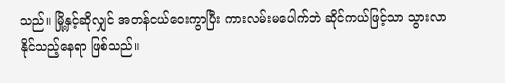သည်။ မြို့နှင့်ဆိုလျှင် အတန်ငယ်ဝေးကွာပြီး ကားလမ်းမပေါက်ဘဲ ဆိုင်ကယ်ဖြင့်သာ သွားလာနိုင်သည့်နေရာ ဖြစ်သည်။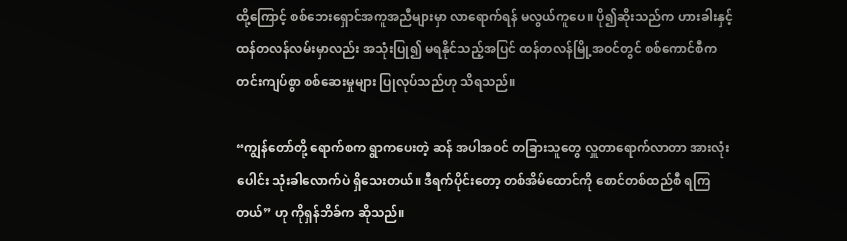ထို့ကြောင့် စစ်ဘေးရှောင်အကူအညီများမှာ လာရောက်ရန် မလွယ်ကူပေ။ ပို၍ဆိုးသည်က ဟားခါးနှင့် ထန်တလန်လမ်းမှာလည်း အသုံးပြု၍ မရနိုင်သည့်အပြင် ထန်တလန်မြို့အဝင်တွင် စစ်ကောင်စီက တင်းကျပ်စွာ စစ်ဆေးမှုများ ပြုလုပ်သည်ဟု သိရသည်။

“ကျွန်တော်တို့ ရောက်စက ရွာကပေးတဲ့ ဆန် အပါအဝင် တခြားသူတွေ လှူတာရောက်လာတာ အားလုံးပေါင်း သုံးခါလောက်ပဲ ရှိသေးတယ်။ ဒီရက်ပိုင်းတော့ တစ်အိမ်ထောင်ကို စောင်တစ်ထည်စီ ရကြတယ်” ဟု ကိုရှန်ဘိခ်က ဆိုသည်။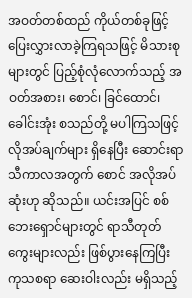အဝတ်တစ်ထည် ကိုယ်တစ်ခုဖြင့် ပြေးလွှားလာခဲ့ကြရသဖြင့် မိသားစုများတွင် ပြည့်စုံလုံလောက်သည့် အဝတ်အစား၊ စောင်၊ ခြင်ထောင်၊ ခေါင်းအုံး စသည်တို့ မပါကြသဖြင့် လိုအပ်ချက်များ ရှိနေပြီး ဆောင်းရာသီကာလအတွက် စောင် အလိုအပ်ဆုံးဟု ဆိုသည်။ ယင်းအပြင် စစ်ဘေးရှောင်များတွင် ရာသီတုတ်ကွေးများလည်း ဖြစ်ပွားနေကြပြီး ကုသစရာ ဆေးဝါးလည်း မရှိသည့်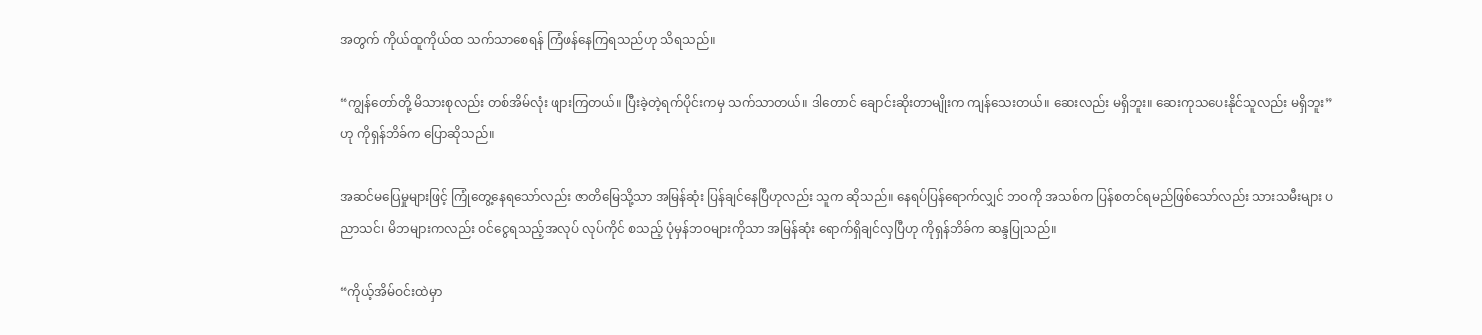အတွက် ကိုယ်ထူကိုယ်ထ သက်သာစေရန် ကြံဖန်နေကြရသည်ဟု သိရသည်။

“ကျွန်တော်တို့ မိသားစုလည်း တစ်အိမ်လုံး ဖျားကြတယ်။ ပြီးခဲ့တဲ့ရက်ပိုင်းကမှ သက်သာတယ်။ ဒါတောင် ချောင်းဆိုးတာမျိုးက ကျန်သေးတယ်။ ဆေးလည်း မရှိဘူး။ ဆေးကုသပေးနိုင်သူလည်း မရှိဘူး” ဟု ကိုရှန်ဘိခ်က ပြောဆိုသည်။

အဆင်မပြေမှုများဖြင့် ကြုံတွေ့နေရသော်လည်း ဇာတိမြေသို့သာ အမြန်ဆုံး ပြန်ချင်နေပြီဟုလည်း သူက ဆိုသည်။ နေရပ်ပြန်ရောက်လျှင် ဘဝကို အသစ်က ပြန်စတင်ရမည်ဖြစ်သော်လည်း သားသမီးများ ပညာသင်၊ မိဘများကလည်း ဝင်ငွေရသည့်အလုပ် လုပ်ကိုင် စသည့် ပုံမှန်ဘဝများကိုသာ အမြန်ဆုံး ရောက်ရှိချင်လှပြီဟု ကိုရှန်ဘိခ်က ဆန္ဒပြုသည်။

“ကိုယ့်အိမ်ဝင်းထဲမှာ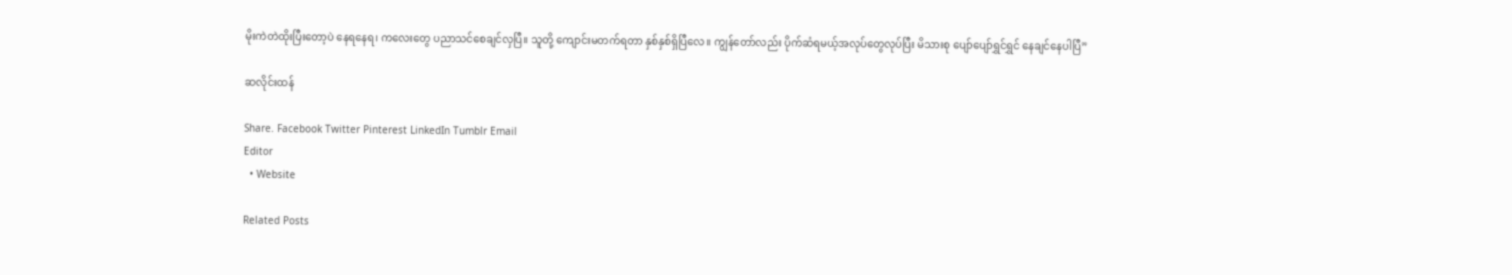မိုးကဲတဲထိုးပြီးတော့ပဲ နေရနေရ၊ ကလေးတွေ ပညာသင်စေချင်လှပြီ။ သူတို့ ကျောင်းမတက်ရတာ နှစ်နှစ်ရှိပြီလေ။ ကျွန်တော်လည်း ပိုက်ဆံရမယ့်အလုပ်တွေလုပ်ပြီး မိသားစု ပျော်ပျော်ရွှင်ရွှင် နေချင်နေပါပြီ”

ဆလိုင်းထန်

Share. Facebook Twitter Pinterest LinkedIn Tumblr Email
Editor
  • Website

Related Posts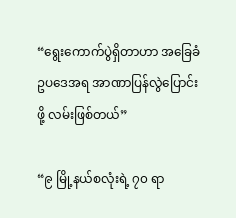“ရွေးကောက်ပွဲရှိတာဟာ အခြေခံဥပဒေအရ အာဏာပြန်လွဲပြောင်းဖို့ လမ်းဖြစ်တယ်”

“၉ မြို့နယ်စလုံးရဲ့ ၇၀ ရာ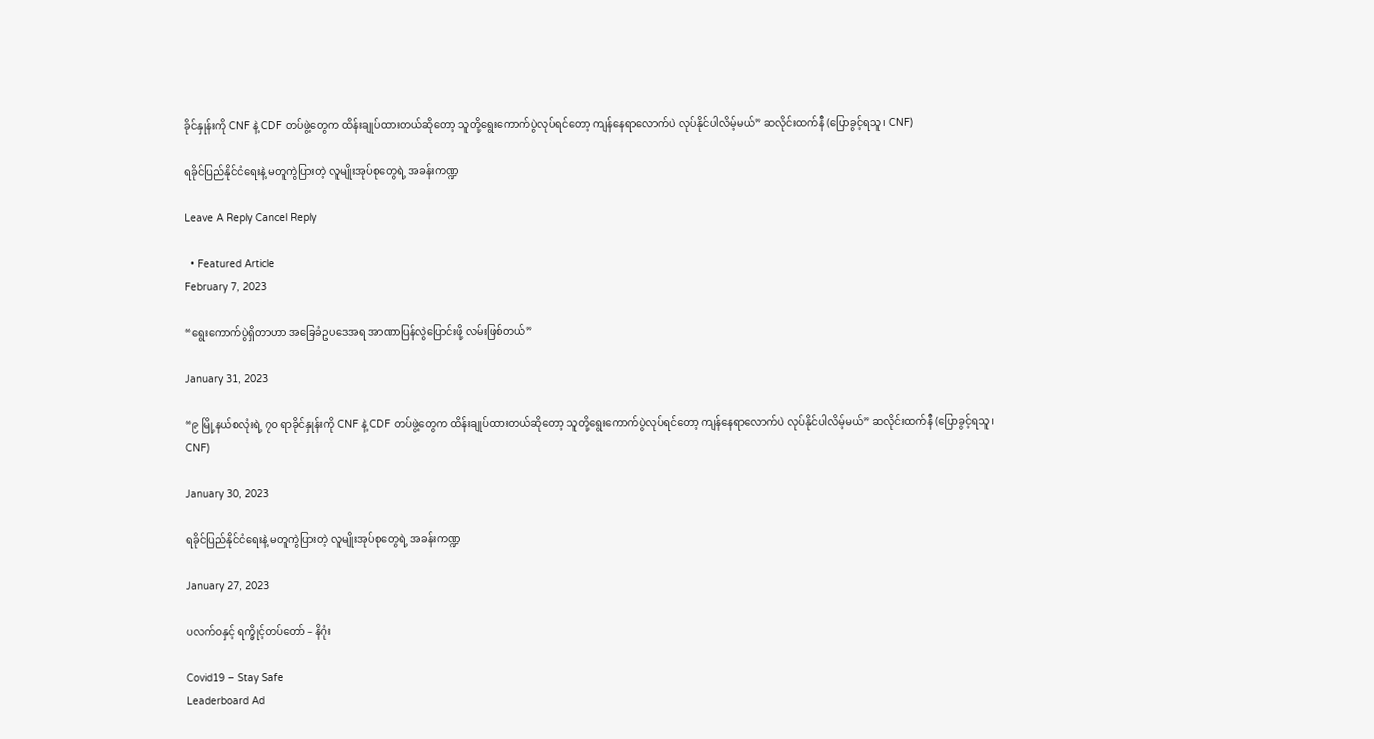ခိုင်နှုန်းကို CNF နဲ့ CDF တပ်ဖွဲ့တွေက ထိန်းချုပ်ထားတယ်ဆိုတော့ သူတို့ရွေးကောက်ပွဲလုပ်ရင်တော့ ကျန်နေရာလောက်ပဲ လုပ်နိုင်ပါလိမ့်မယ်” ဆလိုင်းထက်နီ (ပြောခွင့်ရသူ၊ CNF)

ရခိုင်ပြည်နိုင်ငံရေးနဲ့ မတူကွဲပြား‌တဲ့ လူမျိုးအုပ်စုတွေရဲ့ အခန်းကဏ္ဍ

Leave A Reply Cancel Reply

  • Featured Article
February 7, 2023

“ရွေးကောက်ပွဲရှိတာဟာ အခြေခံဥပဒေအရ အာဏာပြန်လွဲပြောင်းဖို့ လမ်းဖြစ်တယ်”

January 31, 2023

“၉ မြို့နယ်စလုံးရဲ့ ၇၀ ရာခိုင်နှုန်းကို CNF နဲ့ CDF တပ်ဖွဲ့တွေက ထိန်းချုပ်ထားတယ်ဆိုတော့ သူတို့ရွေးကောက်ပွဲလုပ်ရင်တော့ ကျန်နေရာလောက်ပဲ လုပ်နိုင်ပါလိမ့်မယ်” ဆလိုင်းထက်နီ (ပြောခွင့်ရသူ၊ CNF)

January 30, 2023

ရခိုင်ပြည်နိုင်ငံရေးနဲ့ မတူကွဲပြား‌တဲ့ လူမျိုးအုပ်စုတွေရဲ့ အခန်းကဏ္ဍ

January 27, 2023

ပလက်ဝနှင့် ရက္ခိုင့်တပ်တော် – နိဂုံး

Covid19 – Stay Safe
Leaderboard Ad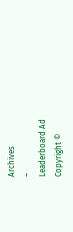Archives
–
Leaderboard Ad
Copyright ©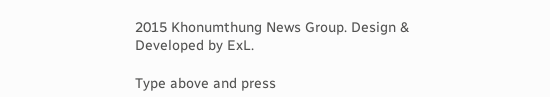2015 Khonumthung News Group. Design & Developed by ExL.

Type above and press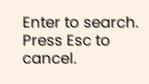Enter to search. Press Esc to cancel.